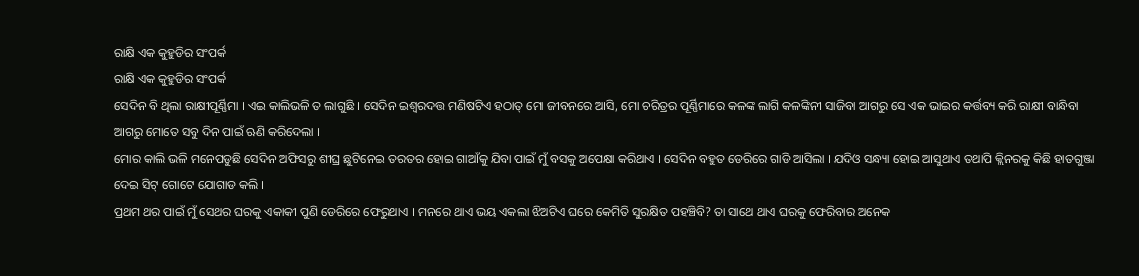ରାକ୍ଷି ଏକ କୁହୁଡିର ସଂପର୍କ
ରାକ୍ଷି ଏକ କୁହୁଡିର ସଂପର୍କ
ସେଦିନ ବି ଥିଲା ରାକ୍ଷୀପୂର୍ଣ୍ଣିମା । ଏଇ କାଲିଭଳି ତ ଲାଗୁଛି । ସେଦିନ ଇଶ୍ୱରଦତ୍ତ ମଣିଷଟିଏ ହଠାତ୍ ମୋ ଜୀବନରେ ଆସି, ମୋ ଚରିତ୍ରର ପୂର୍ଣ୍ଣିମାରେ କଳଙ୍କ ଲାଗି କଳଙ୍କିନୀ ସାଜିବା ଆଗରୁ ସେ ଏକ ଭାଇର କର୍ତ୍ତବ୍ୟ କରି ରାକ୍ଷୀ ବାନ୍ଧିବା ଆଗରୁ ମୋତେ ସବୁ ଦିନ ପାଇଁ ଋଣି କରିଦେଲା ।
ମୋର କାଲି ଭଳି ମନେପଡୁଛି ସେଦିନ ଅଫିସରୁ ଶୀଘ୍ର ଛୁଟିନେଇ ତରତର ହୋଇ ଗାଆଁକୁ ଯିବା ପାଇଁ ମୁଁ ବସକୁ ଅପେକ୍ଷା କରିଥାଏ । ସେଦିନ ବହୁତ ଡେରିରେ ଗାଡି ଆସିଲା । ଯଦିଓ ସନ୍ଧ୍ୟା ହୋଇ ଆସୁଥାଏ ତଥାପି କ୍ଲିନରକୁ କିଛି ହାତଗୁଞ୍ଜା ଦେଇ ସିଟ୍ ଗୋଟେ ଯୋଗାଡ କଲି ।
ପ୍ରଥମ ଥର ପାଇଁ ମୁଁ ସେଥର ଘରକୁ ଏକାକୀ ପୁଣି ଡେରିରେ ଫେରୁଥାଏ । ମନରେ ଥାଏ ଭୟ ଏକଲା ଝିଅଟିଏ ଘରେ କେମିତି ସୁରକ୍ଷିତ ପହଞ୍ଚିବି? ତା ସାଥେ ଥାଏ ଘରକୁ ଫେରିବାର ଅନେକ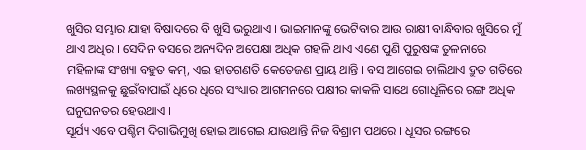ଖୁସିର ସମ୍ଭାର ଯାହା ବିଷାଦରେ ବି ଖୁସି ଭରୁଥାଏ । ଭାଇମାନଙ୍କୁ ଭେଟିବାର ଆଉ ରାକ୍ଷୀ ବାନ୍ଧିବାର ଖୁସିରେ ମୁଁ ଥାଏ ଅଧିର । ସେଦିନ ବସରେ ଅନ୍ୟଦିନ ଅପେକ୍ଷା ଅଧିକ ଗହଳି ଥାଏ ଏଣେ ପୁଣି ପୁରୁଷଙ୍କ ତୁଳନାରେ ମହିଳାଙ୍କ ସଂଖ୍ୟା ବହୁତ କମ୍, ଏଇ ହାତଗଣତି କେତେଜଣ ପ୍ରାୟ ଥାନ୍ତି । ବସ ଆଗେଇ ଚାଲିଥାଏ ଦ୍ରୁତ ଗତିରେ ଲଖ୍ୟସ୍ଥଳକୁ ଛୁଇଁବାପାଇଁ ଧିରେ ଧିରେ ସଂଧ୍ୟାର ଆଗମନରେ ପକ୍ଷୀର କାକଳି ସାଥେ ଗୋଧୂଳିରେ ରଙ୍ଗ ଅଧିକ ଘନୁଘନତର ହେଉଥାଏ ।
ସୂର୍ଯ୍ୟ ଏବେ ପଶ୍ଚିମ ଦିଗାଭିମୁଖି ହୋଇ ଆଗେଇ ଯାଉଥାନ୍ତି ନିଜ ବିଶ୍ରାମ ପଥରେ । ଧୂସର ରଙ୍ଗରେ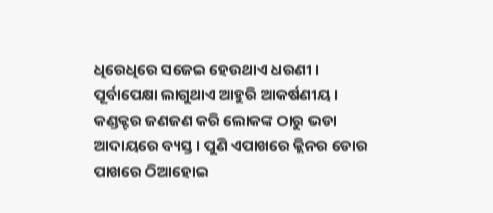ଧିରେଧିରେ ସଜେଇ ହେଉଥାଏ ଧରଣୀ । ପୂର୍ବାପେକ୍ଷା ଲାଗୁଥାଏ ଆହୁରି ଆକର୍ଷଣୀୟ ।
କଣ୍ଡକ୍ଟର ଜଣଜଣ କରି ଲୋକଙ୍କ ଠାରୁ ଭଡା ଆଦାୟରେ ବ୍ୟସ୍ତ । ପୁଣି ଏପାଖରେ କ୍ଲିନର ଡୋର ପାଖରେ ଠିଆହୋଇ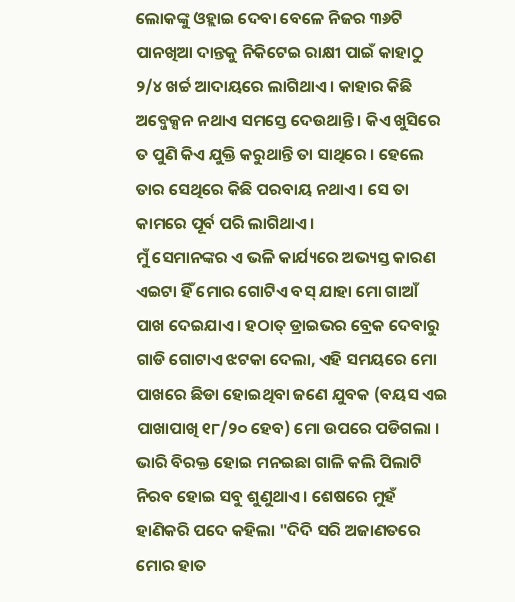ଲୋକଙ୍କୁ ଓହ୍ଲାଇ ଦେବା ବେଳେ ନିଜର ୩୬ଟି ପାନଖିଆ ଦାନ୍ତକୁ ନିକିଟେଇ ରାକ୍ଷୀ ପାଇଁ କାହାଠୁ ୨/୪ ଖର୍ଚ୍ଚ ଆଦାୟରେ ଲାଗିଥାଏ । କାହାର କିଛି ଅବ୍ଜେକ୍ସନ ନଥାଏ ସମସ୍ତେ ଦେଉଥାନ୍ତି । କିଏ ଖୁସିରେ ତ ପୁଣି କିଏ ଯୁକ୍ତି କରୁଥାନ୍ତି ତା ସାଥିରେ । ହେଲେ ତାର ସେଥିରେ କିଛି ପରବାୟ ନଥାଏ । ସେ ତା କାମରେ ପୂର୍ବ ପରି ଲାଗିଥାଏ ।
ମୁଁ ସେମାନଙ୍କର ଏ ଭଳି କାର୍ଯ୍ୟରେ ଅଭ୍ୟସ୍ତ କାରଣ ଏଇଟା ହିଁ ମୋର ଗୋଟିଏ ବସ୍ ଯାହା ମୋ ଗାଆଁ ପାଖ ଦେଇଯାଏ । ହଠାତ୍ ଡ୍ରାଇଭର ବ୍ରେକ ଦେବାରୁ ଗାଡି ଗୋଟାଏ ଝଟକା ଦେଲା, ଏହି ସମୟରେ ମୋ ପାଖରେ ଛିଡା ହୋଇଥିବା ଜଣେ ଯୁବକ (ବୟସ ଏଇ ପାଖାପାଖି ୧୮/୨୦ ହେବ) ମୋ ଉପରେ ପଡିଗଲା । ଭାରି ବିରକ୍ତ ହୋଇ ମନଇଛା ଗାଳି କଲି ପିଲାଟି ନିରବ ହୋଇ ସବୁ ଶୁଣୁଥାଏ । ଶେଷରେ ମୁହଁ ହାଣିକରି ପଦେ କହିଲା "ଦିଦି ସରି ଅଜାଣତରେ ମୋର ହାତ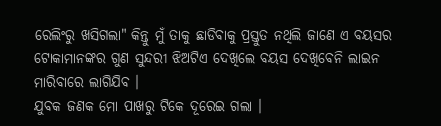ରେଲିଂରୁ ଖସିଗଲା" କିନ୍ତୁ ମୁଁ ତାକୁ ଛାଡିବାକୁ ପ୍ରସ୍ତୁତ ନଥିଲି ଜାଣେ ଏ ବୟସର ଟୋକାମାନଙ୍କର ଗୁଣ ସୁନ୍ଦରୀ ଝିଅଟିଏ ଦେଖିଲେ ବୟସ ଦେଖିବେନି ଲାଇନ ମାରିବାରେ ଲାଗିଯିବ ।
ଯୁବକ ଜଣକ ମୋ ପାଖରୁ ଟିକେ ଦୂରେଇ ଗଲା ।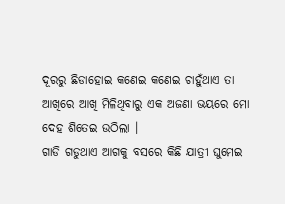ଦୂରରୁ ଛିଡାହୋଇ କଣେଇ କଣେଇ ଚାହୁଁଥାଏ ତା ଆଖିରେ ଆଖି ମିଳିଥିବାରୁ ଏକ ଅଜଣା ଭୟରେ ମୋ ଦେହ ଶିତେଇ ଉଠିଲା ।
ଗାଡି ଗଡୁଥାଏ ଆଗକୁ ବସରେ କିଛି ଯାତ୍ରୀ ଘୁମେଇ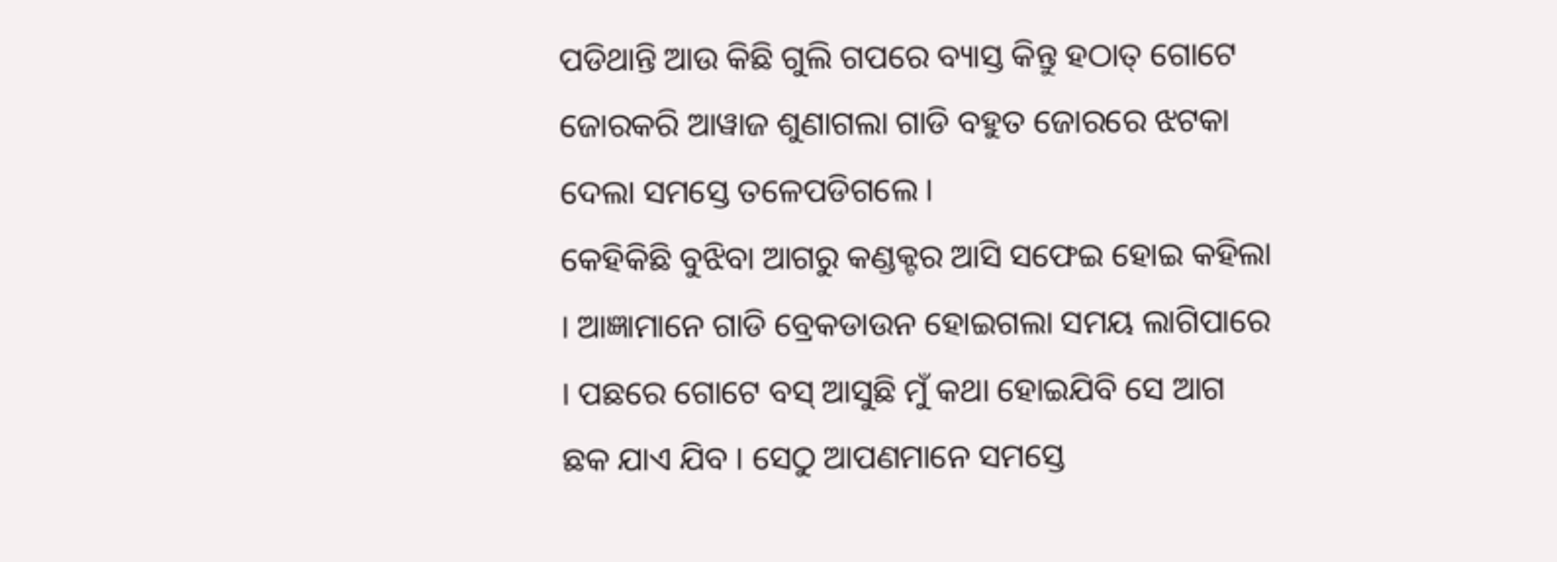ପଡିଥାନ୍ତି ଆଉ କିଛି ଗୁଲି ଗପରେ ବ୍ୟାସ୍ତ କିନ୍ତୁ ହଠାତ୍ ଗୋଟେ ଜୋରକରି ଆୱାଜ ଶୁଣାଗଲା ଗାଡି ବହୁତ ଜୋରରେ ଝଟକା ଦେଲା ସମସ୍ତେ ତଳେପଡିଗଲେ ।
କେହିକିଛି ବୁଝିବା ଆଗରୁ କଣ୍ଡକ୍ଟର ଆସି ସଫେଇ ହୋଇ କହିଲା । ଆଜ୍ଞାମାନେ ଗାଡି ବ୍ରେକଡାଉନ ହୋଇଗଲା ସମୟ ଲାଗିପାରେ । ପଛରେ ଗୋଟେ ବସ୍ ଆସୁଛି ମୁଁ କଥା ହୋଇଯିବି ସେ ଆଗ ଛକ ଯାଏ ଯିବ । ସେଠୁ ଆପଣମାନେ ସମସ୍ତେ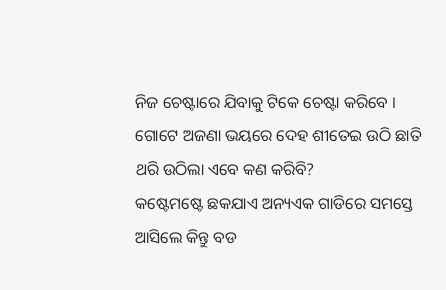ନିଜ ଚେଷ୍ଟାରେ ଯିବାକୁ ଟିକେ ଚେଷ୍ଟା କରିବେ ।
ଗୋଟେ ଅଜଣା ଭୟରେ ଦେହ ଶୀତେଇ ଉଠି ଛାତି ଥରି ଉଠିଲା ଏବେ କଣ କରିବି?
କଷ୍ଟେମଷ୍ଟେ ଛକଯାଏ ଅନ୍ୟଏକ ଗାଡିରେ ସମସ୍ତେ ଆସିଲେ କିନ୍ତୁ ବଡ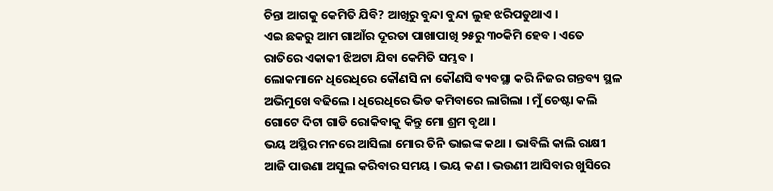ଚିନ୍ତା ଆଗକୁ କେମିତି ଯିବି? ଆଖିରୁ ବୁନ୍ଦା ବୁନ୍ଦା ଲୁହ ଝରିପଡୁଥାଏ ।
ଏଇ ଛକରୁ ଆମ ଗାଆଁର ଦୂରତା ପାଖାପାଖି ୨୫ରୁ ୩୦କିମି ହେବ । ଏତେ ରାତିରେ ଏକାକୀ ଝିଅଟା ଯିବା କେମିତି ସମ୍ଭବ ।
ଲୋକମାନେ ଧିରେଧିରେ କୌଣସି ନା କୌଣସି ବ୍ୟବସ୍ଥା କରି ନିଜର ଗନ୍ତବ୍ୟ ସ୍ଥଳ ଅଭିମୁଖେ ବଢିଲେ । ଧିରେଧିରେ ଭିଡ କମିବାରେ ଲାଗିଲା । ମୁଁ ଚେଷ୍ଟା କଲି ଗୋଟେ ଦିଟା ଗାଡି ରୋକିବାକୁ କିନ୍ତୁ ମୋ ଶ୍ରମ ବୃଥା ।
ଭୟ ଅସ୍ଥିର ମନରେ ଆସିଲା ମୋର ତିନି ଭାଇଙ୍କ କଥା । ଭାବିଲି କାଲି ରାକ୍ଷୀ ଆଜି ପାଉଣା ଅସୁଲ କରିବାର ସମୟ । ଭୟ କଣ । ଭଉଣୀ ଆସିବାର ଖୁସିରେ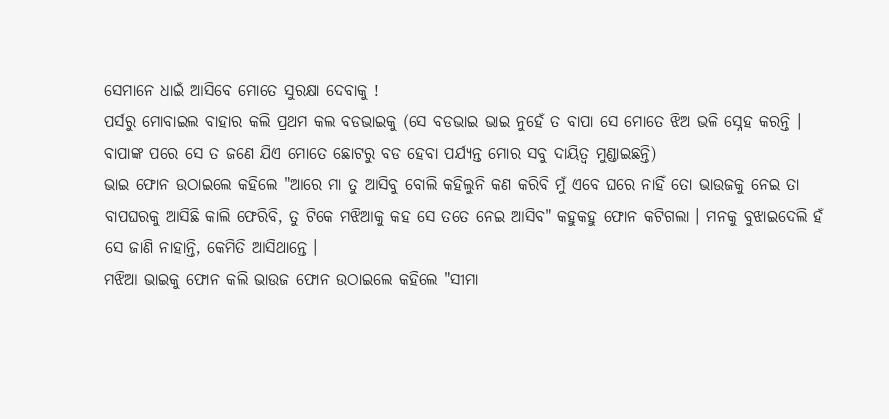ସେମାନେ ଧାଇଁ ଆସିବେ ମୋତେ ସୁରକ୍ଷା ଦେବାକୁ !
ପର୍ସରୁ ମୋବାଇଲ ବାହାର କଲି ପ୍ରଥମ କଲ ବଡଭାଇକୁ (ସେ ବଡଭାଇ ଭାଇ ନୁହେଁ ତ ବାପା ସେ ମୋତେ ଝିଅ ଭଳି ସ୍ନେହ କରନ୍ତି । ବାପାଙ୍କ ପରେ ସେ ତ ଜଣେ ଯିଏ ମୋତେ ଛୋଟରୁ ବଡ ହେବା ପର୍ଯ୍ୟନ୍ତ ମୋର ସବୁ ଦାୟିତ୍ୱ ମୁଣ୍ଡାଇଛନ୍ତି)
ଭାଇ ଫୋନ ଉଠାଇଲେ କହିଲେ "ଆରେ ମା ତୁ ଆସିବୁ ବୋଲି କହିଲୁନି କଣ କରିବି ମୁଁ ଏବେ ଘରେ ନାହିଁ ତୋ ଭାଉଜକୁ ନେଇ ତା ବାପଘରକୁ ଆସିଛି କାଲି ଫେରିବି, ତୁ ଟିକେ ମଝିଆକୁ କହ ସେ ତତେ ନେଇ ଆସିବ" କହୁକହୁ ଫୋନ କଟିଗଲା । ମନକୁ ବୁଝାଇଦେଲି ହଁ ସେ ଜାଣି ନାହାନ୍ତି, କେମିତି ଆସିଥାନ୍ତେ ।
ମଝିଆ ଭାଇକୁ ଫୋନ କଲି ଭାଉଜ ଫୋନ ଉଠାଇଲେ କହିଲେ "ସୀମା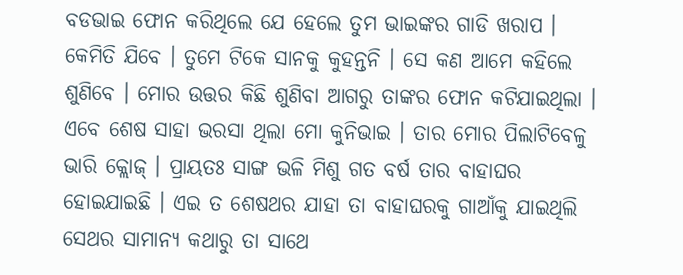ବଡଭାଇ ଫୋନ କରିଥିଲେ ଯେ ହେଲେ ତୁମ ଭାଇଙ୍କର ଗାଡି ଖରାପ । କେମିତି ଯିବେ । ତୁମେ ଟିକେ ସାନକୁ କୁହନ୍ତନି । ସେ କଣ ଆମେ କହିଲେ ଶୁଣିବେ । ମୋର ଉତ୍ତର କିଛି ଶୁଣିବା ଆଗରୁ ତାଙ୍କର ଫୋନ କଟିଯାଇଥିଲା ।
ଏବେ ଶେଷ ସାହା ଭରସା ଥିଲା ମୋ କୁନିଭାଇ । ତାର ମୋର ପିଲାଟିବେଳୁ ଭାରି କ୍ଲୋଜ୍ । ପ୍ରାୟତଃ ସାଙ୍ଗ ଭଳି ମିଶୁ ଗତ ବର୍ଷ ତାର ବାହାଘର ହୋଇଯାଇଛି । ଏଇ ତ ଶେଷଥର ଯାହା ତା ବାହାଘରକୁ ଗାଆଁକୁ ଯାଇଥିଲି ସେଥର ସାମାନ୍ୟ କଥାରୁ ତା ସାଥେ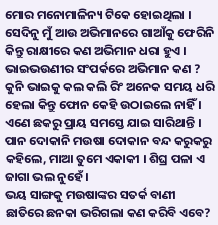ମୋର ମନୋମାଳିନ୍ୟ ଟିକେ ହୋଇଥିଲା । ସେଦିନୁ ମୁଁ ଆଉ ଅଭିମାନରେ ଗାଆଁକୁ ଫେରିନି କିନ୍ତୁ ରାକ୍ଷୀରେ କଣ ଅଭିମାନ ଧରା ହୁଏ । ଭାଇଭଉଣୀର ସଂପର୍କରେ ଅଭିମାନ କଣ ? କୁନି ଭାଇକୁ କଲ କଲି ରିଂ ଅନେକ ସମୟ ଧରି ହେଲା କିନ୍ତୁ ଫୋନ କେହି ଉଠାଇଲେ ନାହିଁ ।
ଏଣେ ଛକରୁ ପ୍ରାୟ ସମସ୍ତେ ଯାଇ ସାରିଥାନ୍ତି । ପାନ ଦୋକାନି ମଉଷା ଦୋକାନ ବନ୍ଦ କରୁକରୁ କହିଲେ, ମାଆ ତୁମେ ଏକାକୀ । ଶିଘ୍ର ପଳା ଏ ଜାଗା ଭଲ ନୁହେଁ ।
ଭୟ ସାଙ୍ଗକୁ ମଉଷାଙ୍କର ସତର୍କ ବାଣୀ ଛାତିରେ ଛନକା ଭରିଗଲା କଣ କରିବି ଏବେ?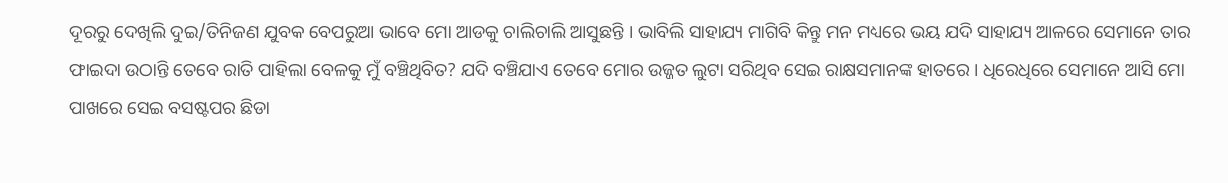ଦୂରରୁ ଦେଖିଲି ଦୁଇ/ତିନିଜଣ ଯୁବକ ବେପରୁଆ ଭାବେ ମୋ ଆଡକୁ ଚାଲିଚାଲି ଆସୁଛନ୍ତି । ଭାବିଲି ସାହାଯ୍ୟ ମାଗିବି କିନ୍ତୁ ମନ ମଧ୍ୟରେ ଭୟ ଯଦି ସାହାଯ୍ୟ ଆଳରେ ସେମାନେ ତାର ଫାଇଦା ଉଠାନ୍ତି ତେବେ ରାତି ପାହିଲା ବେଳକୁ ମୁଁ ବଞ୍ଚିଥିବିତ? ଯଦି ବଞ୍ଚିଯାଏ ତେବେ ମୋର ଉଜ୍ଜତ ଲୁଟା ସରିଥିବ ସେଇ ରାକ୍ଷସମାନଙ୍କ ହାତରେ । ଧିରେଧିରେ ସେମାନେ ଆସି ମୋ ପାଖରେ ସେଇ ବସଷ୍ଟପର ଛିଡା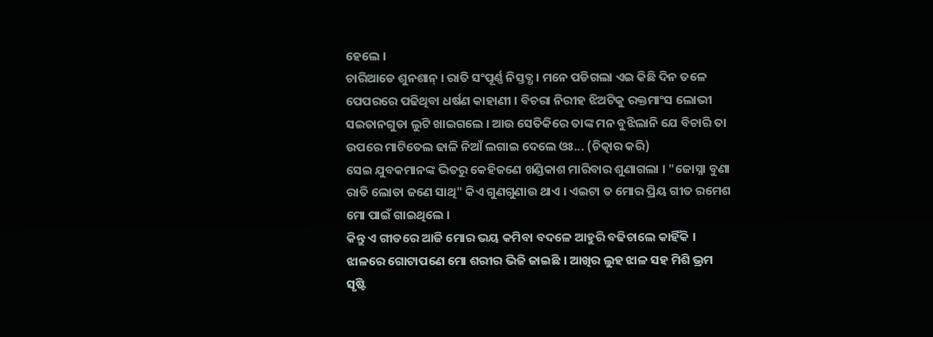ହେଲେ ।
ଚାରିଆଡେ ଶୁନଶାନ୍ । ରାତି ସଂପୂର୍ଣ୍ଣ ନିସ୍ତବ୍ଧ । ମନେ ପଡିଗଲା ଏଇ କିଛି ଦିନ ତଳେ ପେପରରେ ପଢିଥିବା ଧର୍ଷଣ କାହାଣୀ । ବିଚରା ନିରୀହ ଝିଅଟିକୁ ରକ୍ତମାଂସ ଲୋଭୀ ସଇତାନଗୁଡା ଲୁଟି ଖାଇଗଲେ । ଆଉ ସେତିକିରେ ତାଙ୍କ ମନ ବୁଝିଲାନି ଯେ ବିଚାରି ତା ଉପରେ ମାଟିତେଲ ଢାଳି ନିଆଁ ଲଗାଇ ଦେଲେ ଓଃ... (ଚିତ୍କାର କରି)
ସେଇ ଯୁବକମାନଙ୍କ ଭିତରୁ କେହିଜଣେ ଖଣ୍ଡିକାଶ ମାରିବାର ଶୁଣାଗଲା । "ଜୋସ୍ନା ବୁଣା ରାତି ଲୋଡା ଜଣେ ସାଥି" କିଏ ଗୁଣଗୁଣାଉ ଥାଏ । ଏଇଟା ତ ମୋର ପ୍ରିୟ ଗୀତ ରମେଶ ମୋ ପାଇଁ ଗାଇଥିଲେ ।
କିନ୍ତୁ ଏ ଗୀତରେ ଆଜି ମୋର ଭୟ କମିବା ବଦଳେ ଆହୁରି ବଢିଚାଲେ କାହିଁକି ।
ଝାଳରେ ଗୋଟାପଣେ ମୋ ଶରୀର ଭିଜି ଜାଇଛି । ଆଖିର ଲୁହ ଝାଳ ସହ ମିଶି ଭ୍ରମ ସୃଷ୍ଟି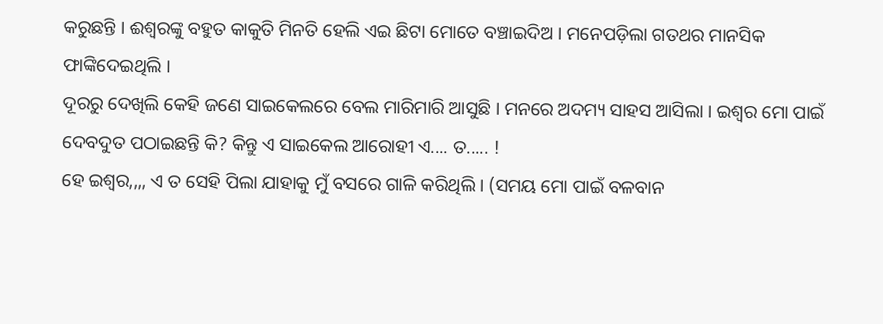କରୁଛନ୍ତି । ଈଶ୍ୱରଙ୍କୁ ବହୁତ କାକୁତି ମିନତି ହେଲି ଏଇ ଛିଟା ମୋତେ ବଞ୍ଚାଇଦିଅ । ମନେପଡ଼ିଲା ଗତଥର ମାନସିକ ଫାଙ୍କିଦେଇଥିଲି ।
ଦୂରରୁ ଦେଖିଲି କେହି ଜଣେ ସାଇକେଲରେ ବେଲ ମାରିମାରି ଆସୁଛି । ମନରେ ଅଦମ୍ୟ ସାହସ ଆସିଲା । ଇଶ୍ୱର ମୋ ପାଇଁ ଦେବଦୁତ ପଠାଇଛନ୍ତି କି? କିନ୍ତୁ ଏ ସାଇକେଲ ଆରୋହୀ ଏ.... ତ..... !
ହେ ଇଶ୍ୱର,,,, ଏ ତ ସେହି ପିଲା ଯାହାକୁ ମୁଁ ବସରେ ଗାଳି କରିଥିଲି । (ସମୟ ମୋ ପାଇଁ ବଳବାନ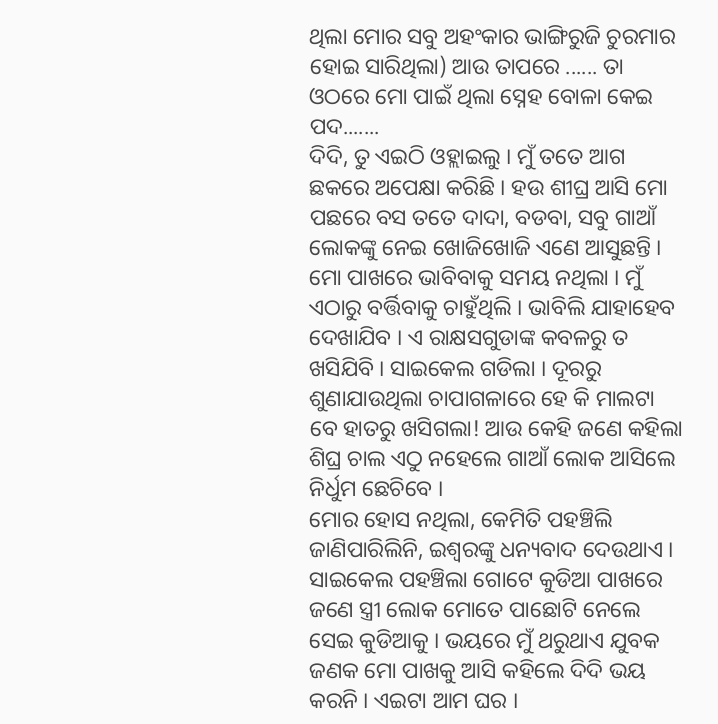ଥିଲା ମୋର ସବୁ ଅହଂକାର ଭାଙ୍ଗିରୁଜି ଚୁରମାର ହୋଇ ସାରିଥିଲା) ଆଉ ତାପରେ ...... ତା ଓଠରେ ମୋ ପାଇଁ ଥିଲା ସ୍ନେହ ବୋଳା କେଇ ପଦ.......
ଦିଦି, ତୁ ଏଇଠି ଓହ୍ଲାଇଲୁ । ମୁଁ ତତେ ଆଗ ଛକରେ ଅପେକ୍ଷା କରିଛି । ହଉ ଶୀଘ୍ର ଆସି ମୋ ପଛରେ ବସ ତତେ ଦାଦା, ବଡବା, ସବୁ ଗାଆଁ ଲୋକଙ୍କୁ ନେଇ ଖୋଜିଖୋଜି ଏଣେ ଆସୁଛନ୍ତି ।
ମୋ ପାଖରେ ଭାବିବାକୁ ସମୟ ନଥିଲା । ମୁଁ ଏଠାରୁ ବର୍ତ୍ତିବାକୁ ଚାହୁଁଥିଲି । ଭାବିଲି ଯାହାହେବ ଦେଖାଯିବ । ଏ ରାକ୍ଷସଗୁଡାଙ୍କ କବଳରୁ ତ ଖସିଯିବି । ସାଇକେଲ ଗଡିଲା । ଦୂରରୁ ଶୁଣାଯାଉଥିଲା ଚାପାଗଳାରେ ହେ କି ମାଲଟା ବେ ହାତରୁ ଖସିଗଲା! ଆଉ କେହି ଜଣେ କହିଲା ଶିଘ୍ର ଚାଲ ଏଠୁ ନହେଲେ ଗାଆଁ ଲୋକ ଆସିଲେ ନିର୍ଧୁମ ଛେଚିବେ ।
ମୋର ହୋସ ନଥିଲା, କେମିତି ପହଞ୍ଚିଲି ଜାଣିପାରିଲିନି, ଇଶ୍ୱରଙ୍କୁ ଧନ୍ୟବାଦ ଦେଉଥାଏ । ସାଇକେଲ ପହଞ୍ଚିଲା ଗୋଟେ କୁଡିଆ ପାଖରେ ଜଣେ ସ୍ତ୍ରୀ ଲୋକ ମୋତେ ପାଛୋଟି ନେଲେ ସେଇ କୁଡିଆକୁ । ଭୟରେ ମୁଁ ଥରୁଥାଏ ଯୁବକ ଜଣକ ମୋ ପାଖକୁ ଆସି କହିଲେ ଦିଦି ଭୟ କରନି । ଏଇଟା ଆମ ଘର ।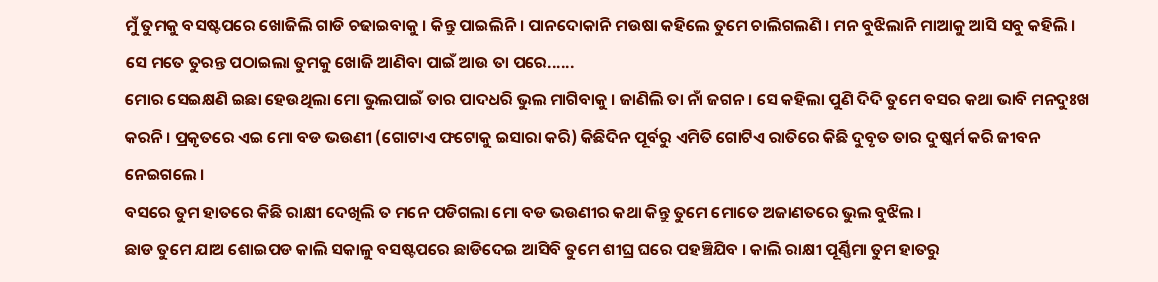ମୁଁ ତୁମକୁ ବସଷ୍ଟପରେ ଖୋଜିଲି ଗାଡି ଚଢାଇବାକୁ । କିନ୍ତୁ ପାଇଲିନି । ପାନଦୋକାନି ମଉଷା କହିଲେ ତୁମେ ଚାଲିଗଲଣି । ମନ ବୁଝିଲାନି ମାଆକୁ ଆସି ସବୁ କହିଲି । ସେ ମତେ ତୁରନ୍ତ ପଠାଇଲା ତୁମକୁ ଖୋଜି ଆଣିବା ପାଇଁ ଆଉ ତା ପରେ......
ମୋର ସେଇକ୍ଷଣି ଇଛା ହେଉଥିଲା ମୋ ଭୁଲପାଇଁ ତାର ପାଦଧରି ଭୁଲ ମାଗିବାକୁ । ଜାଣିଲି ତା ନାଁ ଜଗନ । ସେ କହିଲା ପୁଣି ଦିଦି ତୁମେ ବସର କଥା ଭାବି ମନଦୁଃଖ କରନି । ପ୍ରକୃତରେ ଏଇ ମୋ ବଡ ଭଉଣୀ (ଗୋଟାଏ ଫଟୋକୁ ଇସାରା କରି) କିଛିଦିନ ପୂର୍ବରୁ ଏମିତି ଗୋଟିଏ ରାତିରେ କିଛି ଦୁବୃତ ତାର ଦୁଷ୍କର୍ମ କରି ଜୀବନ ନେଇଗଲେ ।
ବସରେ ତୁମ ହାତରେ କିଛି ରାକ୍ଷୀ ଦେଖିଲି ତ ମନେ ପଡିଗଲା ମୋ ବଡ ଭଉଣୀର କଥା କିନ୍ତୁ ତୁମେ ମୋତେ ଅଜାଣତରେ ଭୁଲ ବୁଝିଲ ।
ଛାଡ ତୁମେ ଯାଅ ଶୋଇପଡ କାଲି ସକାଳୁ ବସଷ୍ଟପରେ ଛାଡିଦେଇ ଆସିବି ତୁମେ ଶୀଘ୍ର ଘରେ ପହଞ୍ଚିଯିବ । କାଲି ରାକ୍ଷୀ ପୂର୍ଣ୍ଣିମା ତୁମ ହାତରୁ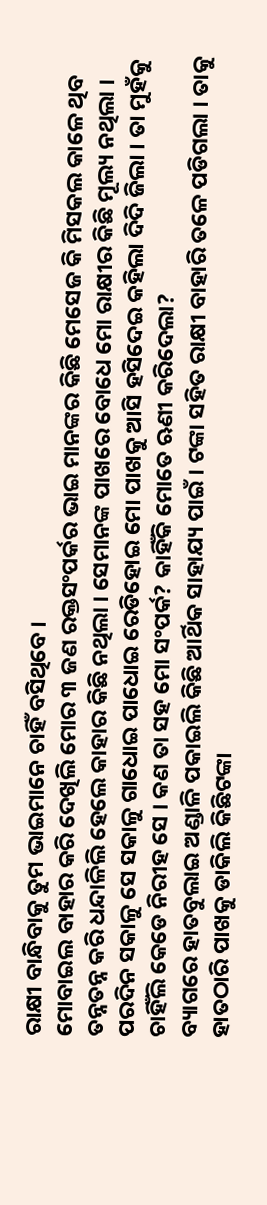ରାକ୍ଷୀ ବାନ୍ଧିବାକୁ ତୁମ ଭାଇମାନେ ଚାହିଁ ବସିଥିବେ ।
ମୋବାଇଲ ବାହାର କରି ଦେଖିଲି ମୋର ୩ ଜଣ ରକ୍ତସଂପର୍କର ଭାଇ ମାନଙ୍କର କିଛି ମେସେଜ କି ମିସକଲ କାଳେ ଥିବ ତନ୍ନତନ୍ନ କରି ଧନ୍ଦାଳିଲି ହେଲେ କାହାର କିଛି ନଥିଲା । ସେମାନଙ୍କ ପାଖରେ ବୋଧେ ମୋ ରାକ୍ଷୀର କିଛି ମୂଲ୍ୟ ନଥିଲା ।
ପରଦିନ ସକାଳୁ ସେ ସକାଳୁ ଗାଧୋଇ ପାଧୋଇ ରେଡିହୋଇ ମୋ ପାଖକୁ ଆସି ହସିଦେଇ କହିଲା ଦିଦି ଜିଲା । ତା ମୁହଁକୁ ଚାହିଁଲି କେଡେ ନିରୀହ ସେ । କଣ ତା ସହ ମୋ ସଂପର୍କ? କାହିଁକି ମୋତେ ଋଣୀ କରିଦେଲା?
ବ୍ୟାଗରେ ହାତବୁଲାଇ ଅଣ୍ଡାଳି ପକାଇଲି କିଛି ଆର୍ଥିକ ସାହାଯ୍ୟ ପାଇଁ । ଟଙ୍କା ସହିତ ରାକ୍ଷୀ ବାହାରି ତଳେ ପଡିଗଲା । ତାକୁ ହାତଠାରି ପାଖକୁ ଡାକିଲି କିଛିଟଙ୍କା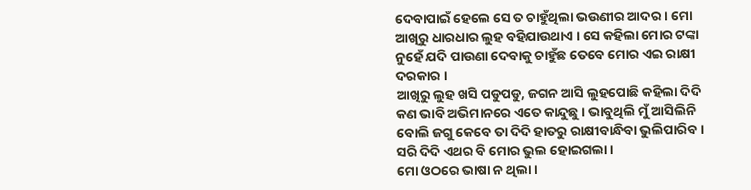ଦେବାପାଇଁ ହେଲେ ସେ ତ ଚାହୁଁଥିଲା ଭଉଣୀର ଆଦର । ମୋ ଆଖିରୁ ଧାରଧାର ଲୁହ ବହିଯାଉଥାଏ । ସେ କହିଲା ମୋର ଟଙ୍କା ନୁହେଁ ଯଦି ପାଉଣା ଦେବାକୁ ଚାହୁଁଛ ତେବେ ମୋର ଏଇ ରାକ୍ଷୀ ଦରକାର ।
ଆଖିରୁ ଲୁହ ଖସି ପଡୁପଡୁ, ଜଗନ ଆସି ଲୁହପୋଛି କହିଲା ଦିଦି କଣ ଭାବି ଅଭିମାନରେ ଏତେ କାନ୍ଦୁଛୁ । ଭାବୁଥିଲି ମୁଁ ଆସିଲିନି ବୋଲି ଜଗୁ କେବେ ତା ଦିଦି ହାତରୁ ରାକ୍ଷୀବାନ୍ଧିବା ଭୁଲିପାରିବ । ସରି ଦିଦି ଏଥର ବି ମୋର ଭୁଲ ହୋଇଗଲା ।
ମୋ ଓଠରେ ଭାଷା ନ ଥିଲା ।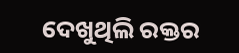ଦେଖୁଥିଲି ରକ୍ତର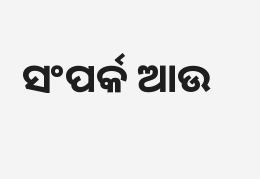ସଂପର୍କ ଆଉ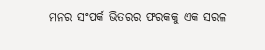ମନର ସଂପର୍କ ଭିତରର ଫରକକୁ ଏକ ସରଳ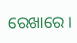ରେଖାରେ ।